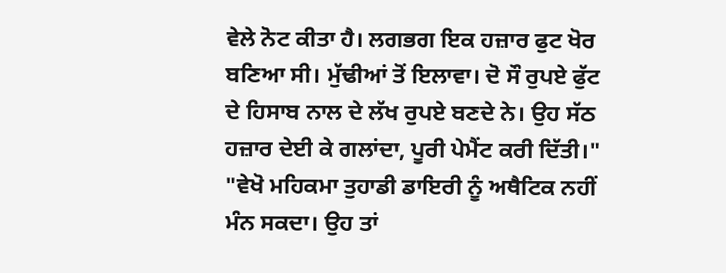ਵੇਲੇ ਨੋਟ ਕੀਤਾ ਹੈ। ਲਗਭਗ ਇਕ ਹਜ਼ਾਰ ਫੁਟ ਖੋਰ ਬਣਿਆ ਸੀ। ਮੁੱਢੀਆਂ ਤੋਂ ਇਲਾਵਾ। ਦੋ ਸੌ ਰੁਪਏ ਫੁੱਟ ਦੇ ਹਿਸਾਬ ਨਾਲ ਦੇ ਲੱਖ ਰੁਪਏ ਬਣਦੇ ਨੇ। ਉਹ ਸੱਠ ਹਜ਼ਾਰ ਦੇਈ ਕੇ ਗਲਾਂਦਾ, ਪੂਰੀ ਪੇਮੈਂਟ ਕਰੀ ਦਿੱਤੀ।"
"ਵੇਖੋ ਮਹਿਕਮਾ ਤੁਹਾਡੀ ਡਾਇਰੀ ਨੂੰ ਅਥੈਟਿਕ ਨਹੀਂ ਮੰਨ ਸਕਦਾ। ਉਹ ਤਾਂ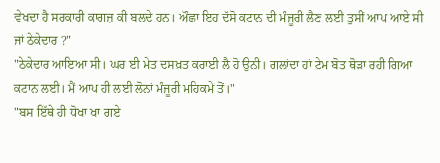ਵੇਖਦਾ ਹੈ ਸਰਕਾਰੀ ਕਾਗਜ਼ ਕੀ ਬਲਦੇ ਹਨ। ਔਛਾ ਇਹ ਦੱਸੋ ਕਟਾਨ ਦੀ ਮੰਜੂਰੀ ਲੈਣ ਲਈ ਤੁਸੀਂ ਆਪ ਆਏ ਸੀ ਜਾਂ ਠੇਕੇਦਾਰ ?"
"ਠੇਕੇਦਾਰ ਆਇਆ ਸੀ। ਘਰ ਈ ਮੇਤ ਦਸਖ਼ਤ ਕਰਾਈ ਲੈ ਹੋ ਉਨੀ। ਗਲਾਂਦਾ ਹਾਂ ਟੇਮ ਬੋਤ ਥੋੜਾ ਰਹੀ ਗਿਆ ਕਟਾਨ ਲਈ। ਮੈਂ ਆਪ ਹੀ ਲਈ ਲੋਨਾਂ ਮੰਜੂਰੀ ਮਹਿਕਮੇ ਤੋਂ।"
"ਬਸ ਇੱਥੇ ਹੀ ਧੋਖਾ ਖਾ ਗਏ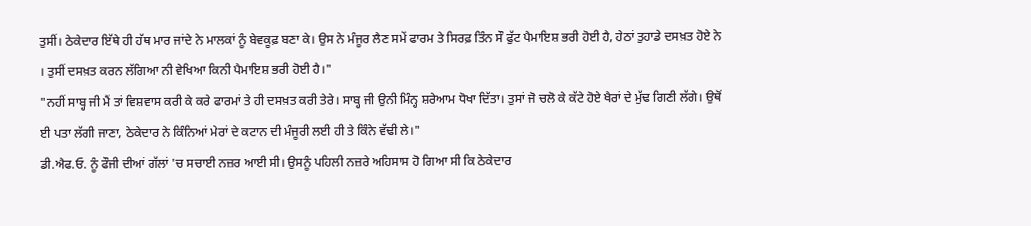ਤੁਸੀਂ। ਠੇਕੇਦਾਰ ਇੱਥੇ ਹੀ ਹੱਥ ਮਾਰ ਜਾਂਦੇ ਨੇ ਮਾਲਕਾਂ ਨੂੰ ਬੇਵਕੂਫ਼ ਬਣਾ ਕੇ। ਉਸ ਨੇ ਮੰਜੂਰ ਲੈਣ ਸਮੇਂ ਫਾਰਮ ਤੇ ਸਿਰਫ਼ ਤਿੰਨ ਸੌ ਫੁੱਟ ਪੈਮਾਇਸ਼ ਭਰੀ ਹੋਈ ਹੈ, ਹੇਠਾਂ ਤੁਹਾਡੇ ਦਸਖ਼ਤ ਹੋਏ ਨੇ । ਤੁਸੀਂ ਦਸਖ਼ਤ ਕਰਨ ਲੱਗਿਆ ਨੀ ਵੇਖਿਆ ਕਿਨੀ ਪੈਮਾਇਸ਼ ਭਰੀ ਹੋਈ ਹੈ।"
"ਨਹੀਂ ਸਾਬ੍ਹ ਜੀ ਮੈਂ ਤਾਂ ਵਿਸ਼ਵਾਸ ਕਰੀ ਕੇ ਕਰੇ ਫਾਰਮਾਂ ਤੇ ਹੀ ਦਸਖ਼ਤ ਕਰੀ ਤੇਰੇ। ਸਾਬ੍ਹ ਜੀ ਉਨੀ ਮਿੰਨ੍ਹ ਸ਼ਰੇਆਮ ਧੋਖਾ ਦਿੱਤਾ। ਤੁਸਾਂ ਜੋ ਚਲੋ ਕੇ ਕੱਟੇ ਹੋਏ ਖੈਰਾਂ ਦੇ ਮੁੱਢ ਗਿਣੀ ਲੱਗੇ। ਉਥੋਂ ਈ ਪਤਾ ਲੱਗੀ ਜਾਣਾ, ਠੇਕੇਦਾਰ ਨੇ ਕਿੰਨਿਆਂ ਮੇਰਾਂ ਦੇ ਕਟਾਨ ਦੀ ਮੰਜੂਰੀ ਲਈ ਹੀ ਤੇ ਕਿੰਨੇ ਵੱਢੀ ਲੇ।"
ਡੀ.ਐਫ.ਓ. ਨੂੰ ਫੌਜੀ ਦੀਆਂ ਗੱਲਾਂ 'ਚ ਸਚਾਈ ਨਜ਼ਰ ਆਈ ਸੀ। ਉਸਨੂੰ ਪਹਿਲੀ ਨਜ਼ਰੇ ਅਹਿਸਾਸ ਹੋ ਗਿਆ ਸੀ ਕਿ ਠੇਕੇਦਾਰ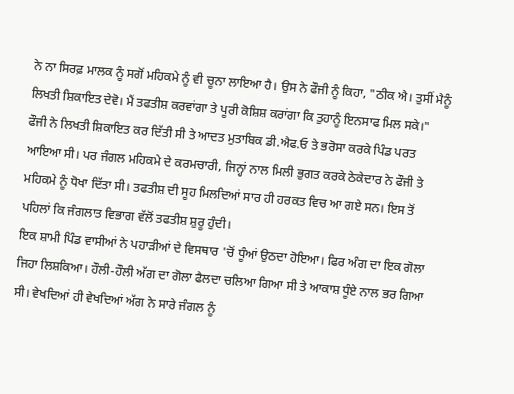ਨੇ ਨਾ ਸਿਰਫ਼ ਮਾਲਕ ਨੂੰ ਸਗੋਂ ਮਹਿਕਮੇ ਨੂੰ ਵੀ ਚੂਨਾ ਲਾਇਆ ਹੈ। ਉਸ ਨੇ ਫੌਜੀ ਨੂੰ ਕਿਹਾ, "ਠੀਕ ਐ। ਤੁਸੀਂ ਮੈਨੂੰ ਲਿਖਤੀ ਸ਼ਿਕਾਇਤ ਦੇਵੋ। ਮੈਂ ਤਫਤੀਸ਼ ਕਰਵਾਂਗਾ ਤੇ ਪੂਰੀ ਕੋਸ਼ਿਸ਼ ਕਰਾਂਗਾ ਕਿ ਤੁਹਾਨੂੰ ਇਨਸਾਫ ਮਿਲ ਸਕੇ।"
ਫੌਜੀ ਨੇ ਲਿਖਤੀ ਸ਼ਿਕਾਇਤ ਕਰ ਦਿੱਤੀ ਸੀ ਤੇ ਆਦਤ ਮੁਤਾਬਿਕ ਡੀ.ਐਫ.ਓ ਤੇ ਭਰੋਸਾ ਕਰਕੇ ਪਿੰਡ ਪਰਤ ਆਇਆ ਸੀ। ਪਰ ਜੰਗਲ ਮਹਿਕਮੇ ਦੇ ਕਰਮਚਾਰੀ, ਜਿਨ੍ਹਾਂ ਨਾਲ ਮਿਲੀ ਭੁਗਤ ਕਰਕੇ ਠੇਕੇਦਾਰ ਨੇ ਫੌਜੀ ਤੇ ਮਹਿਕਮੇ ਨੂੰ ਧੋਖਾ ਦਿੱਤਾ ਸੀ। ਤਫਤੀਸ਼ ਦੀ ਸੂਹ ਮਿਲਦਿਆਂ ਸਾਰ ਹੀ ਹਰਕਤ ਵਿਚ ਆ ਗਏ ਸਨ। ਇਸ ਤੋਂ ਪਹਿਲਾਂ ਕਿ ਜੰਗਲਾਤ ਵਿਭਾਗ ਵੱਲੋਂ ਤਫਤੀਸ਼ ਸ਼ੁਰੂ ਹੁੰਦੀ।
ਇਕ ਸ਼ਾਮੀ ਪਿੰਡ ਵਾਸੀਆਂ ਨੇ ਪਹਾੜੀਆਂ ਦੇ ਵਿਸਥਾਰ 'ਚੋਂ ਧੂੰਆਂ ਉਠਦਾ ਹੋਇਆ। ਫਿਰ ਅੰਗ ਦਾ ਇਕ ਗੋਲਾ ਜਿਹਾ ਲਿਸ਼ਕਿਆ। ਹੌਲੀ-ਹੌਲੀ ਅੱਗ ਦਾ ਗੋਲਾ ਫੈਲਦਾ ਚਲਿਆ ਗਿਆ ਸੀ ਤੇ ਆਕਾਸ਼ ਧੂੰਏ ਨਾਲ ਭਰ ਗਿਆ ਸੀ। ਵੇਖਦਿਆਂ ਹੀ ਵੇਖਦਿਆਂ ਅੱਗ ਨੇ ਸਾਰੇ ਜੰਗਲ ਨੂੰ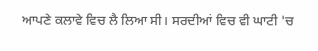ਆਪਣੇ ਕਲਾਵੇ ਵਿਚ ਲੈ ਲਿਆ ਸੀ। ਸਰਦੀਆਂ ਵਿਚ ਵੀ ਘਾਟੀ 'ਚ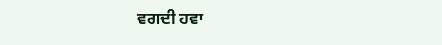ਵਗਦੀ ਹਵਾ